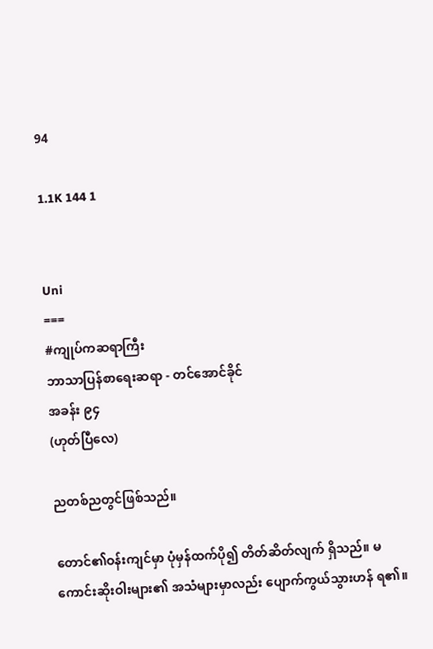94

1.1K 144 1


Uni
===
#ကျုပ်ကဆရာကြီး
ဘာသာပြန်စာရေးဆရာ - တင်အောင်ခိုင်
အခန်း ၉၄
(ဟုတ်ပြီလေ)

ညတစ်ညတွင်ဖြစ်သည်။

တောင်၏ဝန်းကျင်မှာ ပုံမှန်ထက်ပို၍ တိတ်ဆိတ်လျက် ရှိသည်။ မကောင်းဆိုးဝါးများ၏ အသံများမှာလည်း ပျောက်ကွယ်သွားဟန် ရ၏။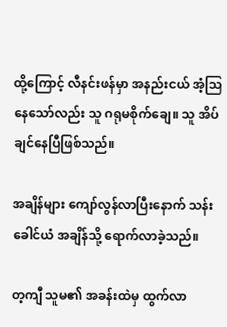ထို့ကြောင့် လီနင်းဖန်မှာ အနည်းငယ် အံ့သြနေသော်လည်း သူ ဂရုမစိုက်ချေ။ သူ အိပ်ချင်နေပြီဖြစ်သည်။

အချိန်များ ကျော်လွန်လာပြီးနောက် သန်းခေါင်ယံ အချိန်သို့ ရောက်လာခဲ့သည်။

တ့ကျီ သူမ၏ အခန်းထဲမှ ထွက်လာ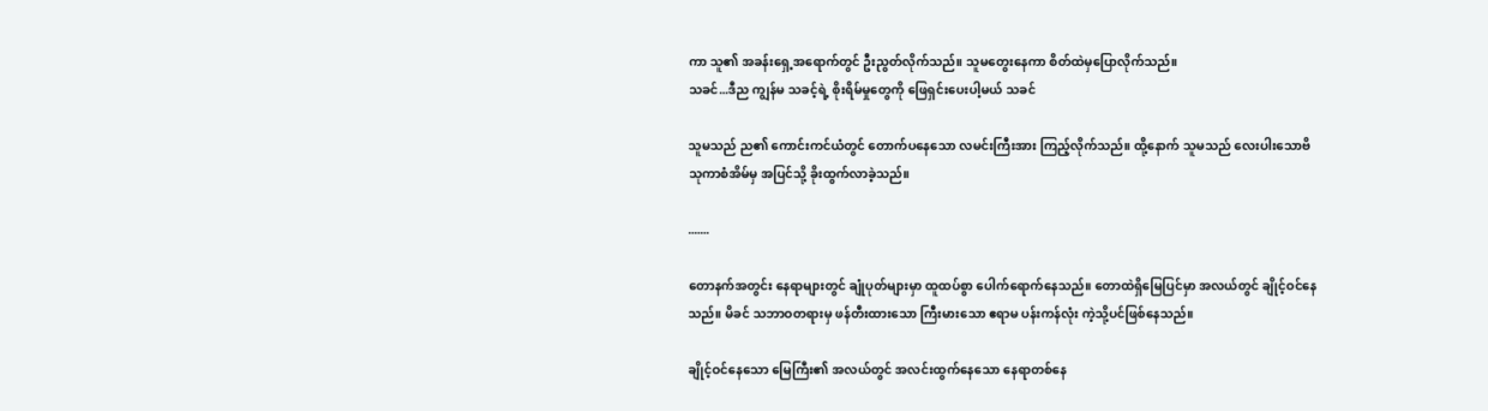ကာ သူ၏ အခန်းရှေ့အရောက်တွင် ဦးညွတ်လိုက်သည်။ သူမတွေးနေကာ စိတ်ထဲမှပြောလိုက်သည်။
သခင်...ဒီည ကျွန်မ သခင့်ရဲ့ စိုးရိမ်မှုတွေကို ဖြေရှင်းပေးပါ့မယ် သခင်

သူမသည် ည၏ ကောင်းကင်ယံတွင် တောက်ပနေသော လမင်းကြီးအား ကြည့်လိုက်သည်။ ထို့နောက် သူမသည် လေးပါးသောဗိသုကာစံအိမ်မှ အပြင်သို့ ခိုးထွက်လာခဲ့သည်။

.......

တောနက်အတွင်း နေရာများတွင် ချုံပုတ်များမှာ ထူထပ်စွာ ပေါက်ရောက်နေသည်။ တောထဲရှိမြေပြင်မှာ အလယ်တွင် ချိုင့်ဝင်နေသည်။ မိခင် သဘာဝတရားမှ ဖန်တီးထားသော ကြီးမားသော ဧရာမ ပန်းကန်လုံး ကဲ့သို့ပင်ဖြစ်နေသည်။

ချိုင့်ဝင်နေသော မြေကြီး၏ အလယ်တွင် အလင်းထွက်နေသော နေရာတစ်နေ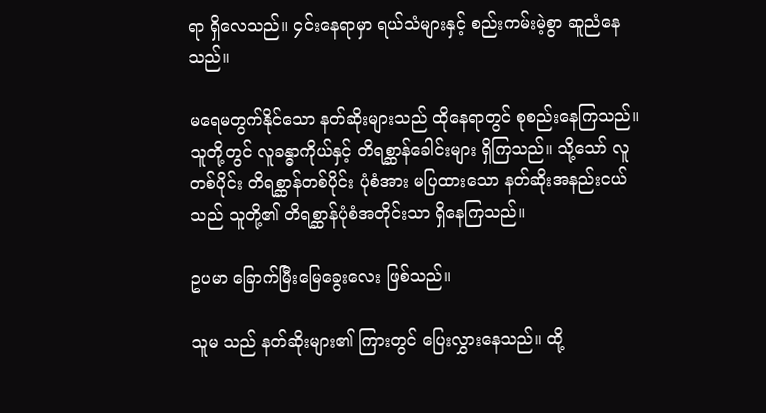ရာ ရှိလေသည်။ ၄င်းနေရာမှာ ရယ်သံများနှင့် စည်းကမ်းမဲ့စွာ ဆူညံနေသည်။

မရေမတွက်နိုင်သော နတ်ဆိုးများသည် ထိုနေရာတွင် စုစည်းနေကြသည်။ သူတို့တွင် လူခန္ဓာကိုယ်နှင့် တိရစ္ဆာန်ခေါင်းများ ရှိကြသည်။ သို့သော် လူတစ်ပိုင်း တိရစ္ဆာန်တစ်ပိုင်း ပုံစံအား မပြထားသော နတ်ဆိုးအနည်းငယ်သည် သူတို့၏ တိရစ္ဆာန်ပုံစံအတိုင်းသာ ရှိနေကြသည်။

ဥပမာ ခြောက်မြီးမြေခွေးလေး ဖြစ်သည်။

သူမ သည် နတ်ဆိုးများ၏ ကြားတွင် ပြေးလွှားနေသည်။ ထို့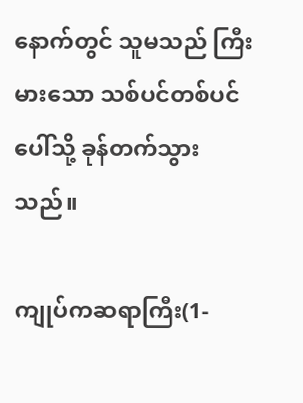နောက်တွင် သူမသည် ကြီးမားသော သစ်ပင်တစ်ပင် ပေါ်သို့ ခုန်တက်သွားသည်။

ကျုပ်ကဆရာကြီး(1-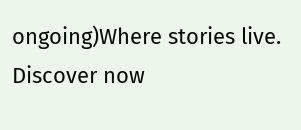ongoing)Where stories live. Discover now